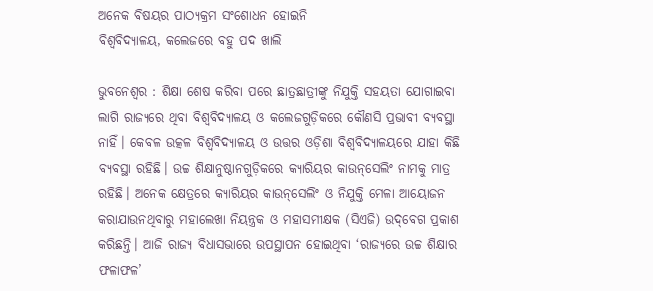ଅନେକ ବିଷୟର ପାଠ୍ୟକ୍ରମ ସଂଶୋଧନ ହୋଇନି
ବିଶ୍ବବିଦ୍ୟାଳୟ, କଲେଜରେ ବହୁ ପଦ ଖାଲି

ଭୁବନେଶ୍ବର : ଶିକ୍ଷା ଶେଷ କରିବା ପରେ ଛାତ୍ରଛାତ୍ରୀଙ୍କୁ ନିଯୁକ୍ତି ସହୟତା ଯୋଗାଇବା ଲାଗି ରାଜ୍ୟରେ ଥିବା ବିଶ୍ବବିଦ୍ୟାଳୟ ଓ କଲେଜଗୁଡ଼ିକରେ ‌କୌଣସି ପ୍ରଭାବୀ ବ୍ୟବସ୍ଥା ନାହିଁ। କେବଳ ଉତ୍କଳ ବିଶ୍ବବିଦ୍ୟାଳୟ ଓ ଉତ୍ତର ଓଡ଼ିଶା ବିଶ୍ବବିଦ୍ୟାଳୟରେ ଯାହା କିଛି ବ୍ୟବସ୍ଥା ରହିଛି। ଉଚ୍ଚ ଶିକ୍ଷାନୁଷ୍ଠାନଗୁଡ଼ିକରେ କ୍ୟାରିୟର କାଉନ୍‌ସେଲିଂ ନାମକୁ ମାତ୍ର ରହିଛି। ଅନେକ କ୍ଷେତ୍ରରେ କ୍ୟାରିୟର କାଉନ୍‌ସେଲିଂ ଓ ନିଯୁକ୍ତି ମେଳା ଆୟୋଜନ କରାଯାଉନଥିବାରୁ ମହାଲେଖା ନିୟନ୍ତ୍ରକ ଓ ମହାସମୀକ୍ଷକ (ସିଏଜି) ଉଦ୍‌ବେଗ ପ୍ରକାଶ କରିଛନ୍ତି। ଆଜି ରାଜ୍ୟ ବିଧାସଭାରେ ଉପସ୍ଥାପନ ହୋଇଥିବା ‘ରାଜ୍ୟରେ ଉଚ୍ଚ ଶିକ୍ଷାର ଫଳାଫଳ’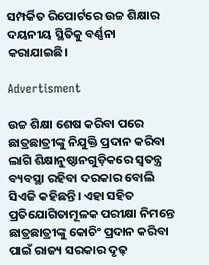ସମ୍ପର୍କିତ ରିପୋର୍ଟରେ ଉଚ୍ଚ ଶିକ୍ଷାର ଦୟନୀୟ ସ୍ଥିତିକୁ ବର୍ଣ୍ଣନା କରାଯାଇଛି।

Advertisment

ଉଚ୍ଚ ଶିକ୍ଷା ଶେଷ କରିବା ପରେ ଛାତ୍ରଛାତ୍ରୀଙ୍କୁ ନିଯୁକ୍ତି ପ୍ରଦାନ କରିବା ଲାଗି ଶିକ୍ଷାନୁଷ୍ଠାନଗୁଡ଼ିକରେ ସ୍ବତନ୍ତ୍ର ବ୍ୟବସ୍ଥା ରହିବା ଦରକାର ବୋଲି ସିଏଜି କହିଛନ୍ତି। ଏହା ସହିତ ପ୍ରତିଯୋଗିତାମୂଳକ ପରୀକ୍ଷା ନିମନ୍ତେ ଛାତ୍ରଛାତ୍ରୀଙ୍କୁ କୋଚିଂ ପ୍ରଦାନ କରିବା ପାଇଁ ରାଜ୍ୟ ସରକାର ଦୃଢ଼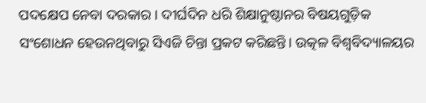ପଦକ୍ଷେପ ନେବା ଦରକାର। ଦୀର୍ଘଦିନ ଧରି ଶିକ୍ଷାନୁଷ୍ଠାନର ବିଷୟଗୁଡ଼ିକ ସଂଶୋଧନ ହେଉନଥିବାରୁ ସିଏଜି ଚିନ୍ତା ପ୍ରକଟ କରିଛନ୍ତି। ଉତ୍କଳ ବିଶ୍ବବିଦ୍ୟାଳୟର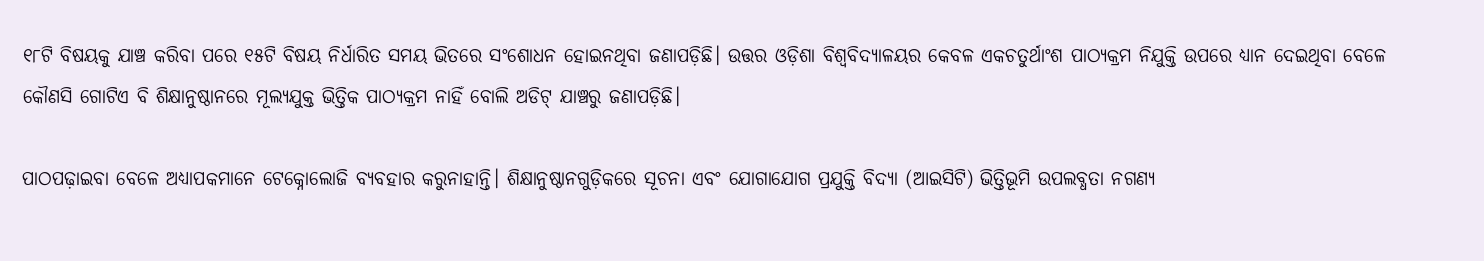୧୮ଟି ବିଷୟକୁ ଯାଞ୍ଚ କରିବା ପରେ ୧୫ଟି ବିଷୟ ନିର୍ଧାରିତ ସମୟ ଭିତରେ ସଂଶୋଧନ ହୋଇନଥିବା ଜଣାପଡ଼ିଛି। ଉତ୍ତର ଓଡ଼ିଶା ବିଶ୍ବବିଦ୍ୟାଳୟର କେବଳ ଏକଚତୁର୍ଥାଂଶ ପାଠ୍ୟକ୍ରମ ନିଯୁକ୍ତି ‌ଉପରେ ଧ୍ୟାନ ଦେଇଥିବା ବେଳେ କୌଣସି ଗୋଟିଏ ବି ଶିକ୍ଷାନୁଷ୍ଠାନରେ ମୂଲ୍ୟଯୁକ୍ତ ଭିତ୍ତିକ ପାଠ୍ୟକ୍ରମ ନାହିଁ ବୋଲି ଅଡିଟ୍‌ ଯାଞ୍ଚରୁ ଜଣାପଡ଼ିଛି।

ପାଠପଢ଼ାଇବା ବେଳେ ଅଧ୍ୟାପକମାନେ ଟେକ୍ନୋଲୋଜି ବ୍ୟବହାର କରୁନାହାନ୍ତି। ଶିକ୍ଷାନୁଷ୍ଠାନଗୁଡ଼ିକରେ ସୂଚନା ଏବଂ ଯୋଗାଯୋଗ ପ୍ରଯୁକ୍ତି ବିଦ୍ୟା (ଆଇସିଟି) ଭିତ୍ତିଭୂମି ଉପଲବ୍ଧତା ନଗଣ୍ୟ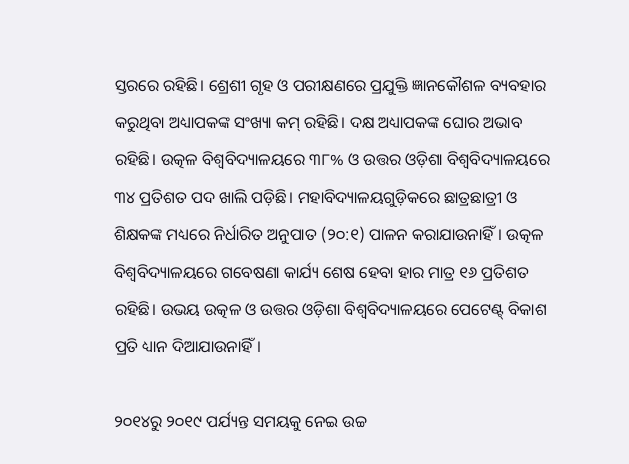ସ୍ତରରେ ରହିଛି। ଶ୍ରେଶୀ ଗୃହ ଓ ପରୀକ୍ଷଣରେ ପ୍ରଯୁକ୍ତି ଜ୍ଞାନକୌଶଳ ବ୍ୟବହାର କରୁଥିବା ଅଧ୍ୟାପକଙ୍କ ସଂଖ୍ୟା କମ୍ ରହିଛି। ଦକ୍ଷ ଅଧ୍ୟାପକଙ୍କ ଘୋର ଅଭାବ ରହିଛି। ଉତ୍କଳ ବିଶ୍ବବିଦ୍ୟାଳୟରେ ୩୮% ଓ ଉତ୍ତର ଓଡ଼ିଶା ବିଶ୍ବବିଦ୍ୟାଳୟରେ ୩୪ ପ୍ରତିଶତ ପଦ ଖାଲି ପଡ଼ିଛି। ମହାବିଦ୍ୟାଳୟଗୁଡ଼ିକରେ ଛାତ୍ରଛାତ୍ରୀ ଓ ଶିକ୍ଷକଙ୍କ ମଧ୍ୟରେ ନିର୍ଧାରିତ ଅନୁପାତ (୨୦:୧) ପାଳନ କରାଯାଉନାହିଁ। ଉତ୍କଳ ବିଶ୍ବବିଦ୍ୟାଳୟରେ ଗବେଷଣା କାର୍ଯ୍ୟ ଶେଷ ହେବା ହାର ମାତ୍ର ୧୬ ପ୍ରତିଶତ ରହିଛି। ଉଭୟ ଉତ୍କଳ ଓ ଉତ୍ତର ଓଡ଼ିଶା ବିଶ୍ବବିଦ୍ୟାଳୟରେ ପେଟେଣ୍ଟ୍ ବିକାଶ ପ୍ରତି ଧ୍ୟାନ ଦିଆଯାଉନାହିଁ।

୨୦୧୪ରୁ ୨୦୧୯ ପର୍ଯ୍ୟନ୍ତ ସମୟକୁ ନେଇ ଉଚ୍ଚ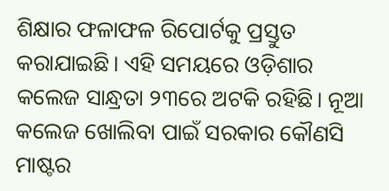ଶିକ୍ଷାର ଫଳାଫଳ ରିପୋର୍ଟକୁ ପ୍ରସ୍ତୁତ କରାଯାଇଛି। ଏହି ସମୟରେ ଓଡ଼ିଶାର କଲେଜ ସାନ୍ଧ୍ରତା ୨୩ରେ ଅଟକି ରହିଛି। ନୂଆ କଲେଜ ଖୋଲିବା ପାଇଁ ସରକାର କୌଣସି ମାଷ୍ଟର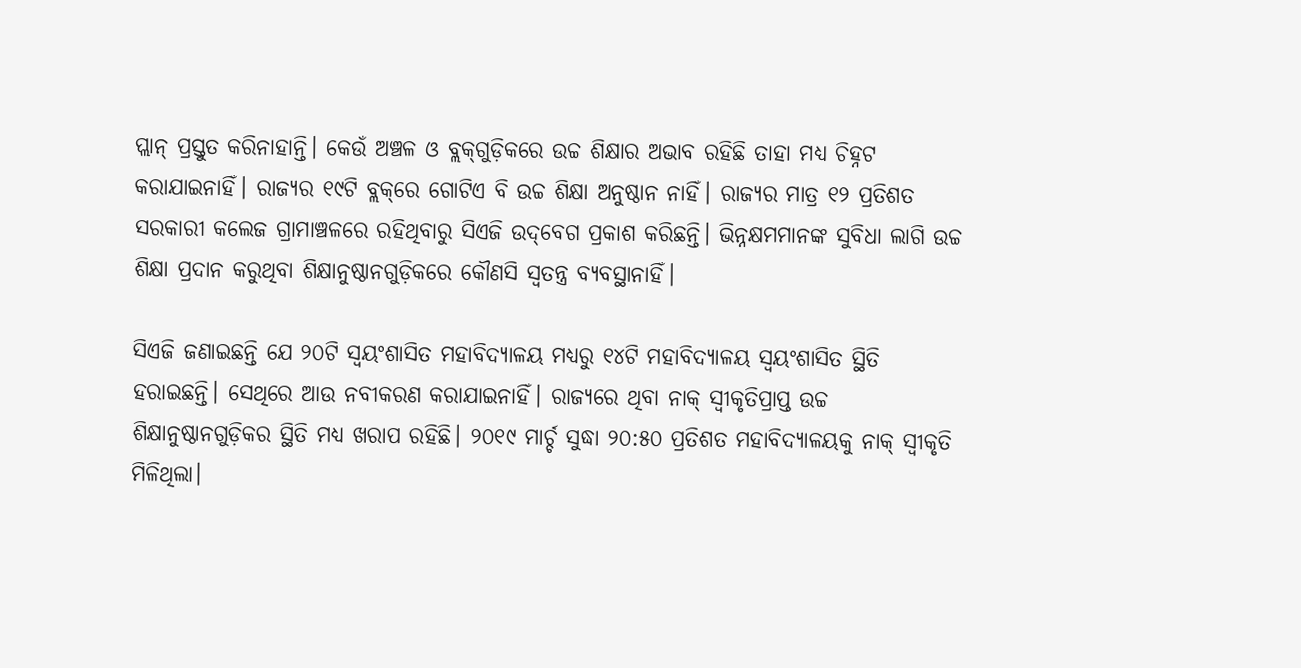ପ୍ଲାନ୍ ପ୍ରସ୍ତୁତ କରିନାହାନ୍ତି। କେଉଁ ଅଞ୍ଚଳ ଓ ବ୍ଲକ୍‌ଗୁଡ଼ିକରେ ଉଚ୍ଚ ଶିକ୍ଷାର ଅଭାବ ରହିଛି ତାହା ମଧ୍ୟ ଚିହ୍ନଟ କରାଯାଇନାହିଁ। ରାଜ୍ୟର ୧୯ଟି ବ୍ଲକ୍‌ରେ ଗୋଟିଏ ବି ଉଚ୍ଚ ଶିକ୍ଷା ଅନୁଷ୍ଠାନ ନାହିଁ। ରାଜ୍ୟର ମାତ୍ର ୧୨ ପ୍ରତିଶତ ସରକାରୀ କଲେଜ ଗ୍ରାମାଞ୍ଚଳରେ ରହିଥିବାରୁ ସିଏଜି ଉଦ୍‌ବେଗ ପ୍ରକାଶ କରିଛନ୍ତି। ଭିନ୍ନକ୍ଷମମାନଙ୍କ ସୁବିଧା ଲାଗି ଉଚ୍ଚ ଶିକ୍ଷା ପ୍ରଦାନ କରୁଥିବା ଶିକ୍ଷାନୁଷ୍ଠାନଗୁଡ଼ିକରେ କୌଣସି ସ୍ବତନ୍ତ୍ର ବ୍ୟବସ୍ଥାନାହିଁ।

ସିଏଜି ଜଣାଇଛନ୍ତି ଯେ ୨୦ଟି ସ୍ବୟଂଶାସିତ ମହାବିଦ୍ୟାଳୟ ମଧ୍ୟରୁ ୧୪ଟି ମହାବିଦ୍ୟାଳୟ ସ୍ବୟଂଶାସିତ ସ୍ଥିତି ହରାଇଛନ୍ତି। ‌ସେଥିରେ ଆଉ ନବୀକରଣ କରାଯାଇନାହିଁ। ରାଜ୍ୟରେ ଥିବା ନାକ୍ ସ୍ବୀକୃତିପ୍ରାପ୍ତ ଉଚ୍ଚ ଶିକ୍ଷାନୁଷ୍ଠାନଗୁଡ଼ିକର ସ୍ଥିତି ମଧ୍ୟ ଖରାପ ରହିଛି। ୨୦୧୯ ମାର୍ଚ୍ଚ ସୁଦ୍ଧା ୨୦:୫୦ ପ୍ରତିଶତ ମହାବିଦ୍ୟାଳୟକୁ ନାକ୍ ସ୍ବୀକୃତି ମିଳିଥିଲା।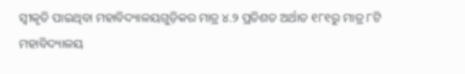ସ୍ବୀକୃତି ପାଇଥିବା ମହାବିଦ୍ୟାଳୟଗୁଡ଼ିକର ମାତ୍ର ୪.୨ ପ୍ରତିଶତ ଅର୍ଥାତ ୧୮୧ରୁ ମାତ୍ର ୮ଟି ମହାବିଦ୍ୟାଳୟ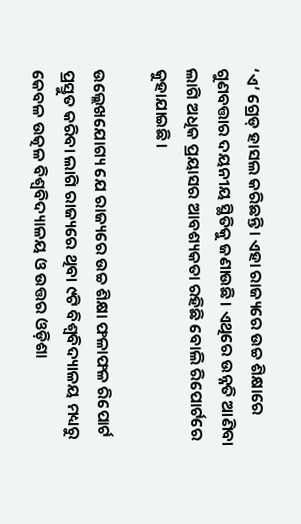‘ଏ’ ଗ୍ରେଡ୍‌ ହାସଲ କରିଛନ୍ତି। ଏହା ରାଜ୍ୟରେ ଉଚ୍ଚ ଶିକ୍ଷାରେ ଗୁଣବତ୍ତାର ଦୟନୀୟ ସ୍ଥିତିକୁ ଜଣାଉଛି। ଏଥିରେ ଉନ୍ନତି ଆଣିବା ଲାଗି ଅଧିକ ପ୍ରୟାସର ଆବଶ୍ୟକତା ରହିଛି ବୋଲି ରିପୋର୍ଟରେ କୁହାଯାଇଛି।

ଉଲ୍ଲେଖଯୋଗ୍ୟ ଯେ ରାଜ୍ୟରେ ଉଚ୍ଚ ଶିକ୍ଷା ଫଳାଫଳ ରିପୋର୍ଟ ପ୍ରସ୍ତୁତ କରିବା ଲାଗି ରାଜ୍ୟରେ ଥିବା ୯ଟି ବିଶ୍ବବିଦ୍ୟାଳୟ ମଧ୍ୟରୁ କେବଳ ଉତ୍କଳ ବିଶ୍ବବିଦ୍ୟାଳୟ ଓ ଉତ୍ତର ଓଡ଼ିଶା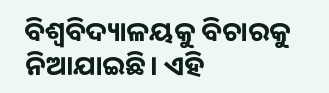ବିଶ୍ବବିଦ୍ୟାଳୟକୁ ବିଚାରକୁ ନିଆଯାଇଛି। ଏହି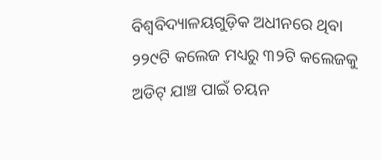ବିଶ୍ବବିଦ୍ୟାଳୟଗୁଡ଼ିକ ଅଧୀନରେ ଥିବା ୨୨୯ଟି କଲେଜ ମଧ୍ୟରୁ ୩୨ଟି କଲେଜକୁ ଅଡିଟ୍ ଯାଞ୍ଚ ପାଇଁ ଚୟନ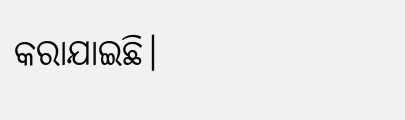କରାଯାଇଛି।